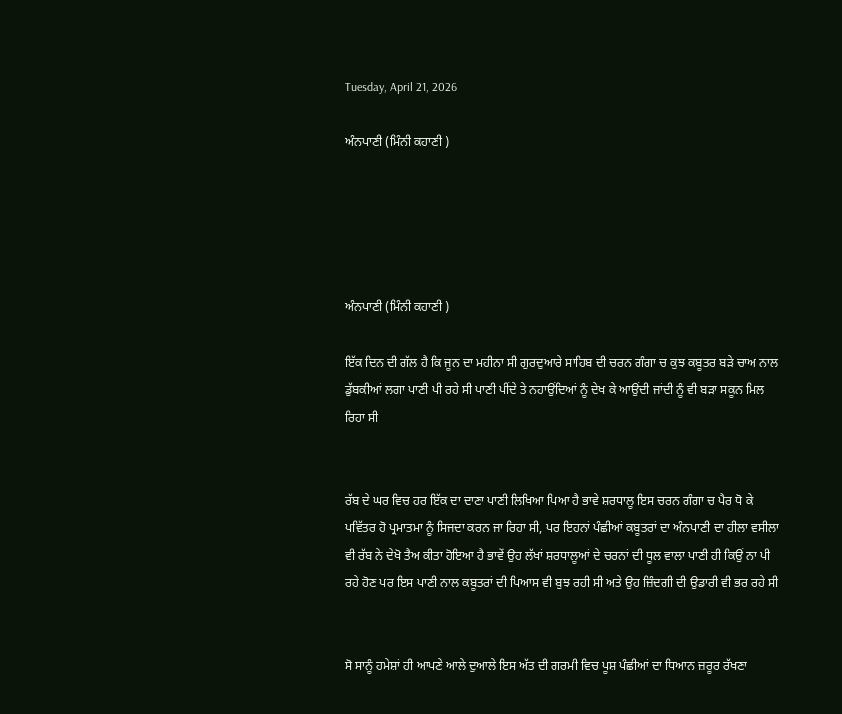Tuesday, April 21, 2026

ਅੰਨਪਾਣੀ (ਮਿੰਨੀ ਕਹਾਣੀ )





ਅੰਨਪਾਣੀ (ਮਿੰਨੀ ਕਹਾਣੀ )

ਇੱਕ ਦਿਨ ਦੀ ਗੱਲ ਹੈ ਕਿ ਜੂਨ ਦਾ ਮਹੀਨਾ ਸੀ ਗੁਰਦੁਆਰੇ ਸਾਹਿਬ ਦੀ ਚਰਨ ਗੰਗਾ ਚ ਕੁਝ ਕਬੂਤਰ ਬੜੇ ਚਾਅ ਨਾਲ ਡੁੱਬਕੀਆਂ ਲਗਾ ਪਾਣੀ ਪੀ ਰਹੇ ਸੀ ਪਾਣੀ ਪੀਂਦੇ ਤੇ ਨਹਾਉਂਦਿਆਂ ਨੂੰ ਦੇਖ ਕੇ ਆਉਂਦੀ ਜਾਂਦੀ ਨੂੰ ਵੀ ਬੜਾ ਸਕੂਨ ਮਿਲ ਰਿਹਾ ਸੀ


ਰੱਬ ਦੇ ਘਰ ਵਿਚ ਹਰ ਇੱਕ ਦਾ ਦਾਣਾ ਪਾਣੀ ਲਿਖਿਆ ਪਿਆ ਹੈ ਭਾਵੇ ਸ਼ਰਧਾਲੂ ਇਸ ਚਰਨ ਗੰਗਾ ਚ ਪੈਰ ਧੋ ਕੇ ਪਵਿੱਤਰ ਹੋ ਪ੍ਰਮਾਤਮਾ ਨੂੰ ਸਿਜਦਾ ਕਰਨ ਜਾ ਰਿਹਾ ਸੀ, ਪਰ ਇਹਨਾਂ ਪੰਛੀਆਂ ਕਬੂਤਰਾਂ ਦਾ ਅੰਨਪਾਣੀ ਦਾ ਹੀਲਾ ਵਸੀਲਾ ਵੀ ਰੱਬ ਨੇ ਦੇਖੋ ਤੈਅ ਕੀਤਾ ਹੋਇਆ ਹੈ ਭਾਵੇਂ ਉਹ ਲੱਖਾਂ ਸ਼ਰਧਾਲੂਆਂ ਦੇ ਚਰਨਾਂ ਦੀ ਧੂਲ ਵਾਲਾ ਪਾਣੀ ਹੀ ਕਿਉਂ ਨਾ ਪੀ ਰਹੇ ਹੋਣ ਪਰ ਇਸ ਪਾਣੀ ਨਾਲ ਕਬੂਤਰਾਂ ਦੀ ਪਿਆਸ ਵੀ ਬੁਝ ਰਹੀ ਸੀ ਅਤੇ ਉਹ ਜ਼ਿੰਦਗੀ ਦੀ ਉਡਾਰੀ ਵੀ ਭਰ ਰਹੇ ਸੀ


ਸੋ ਸਾਨੂੰ ਹਮੇਸ਼ਾਂ ਹੀ ਆਪਣੇ ਆਲੇ ਦੁਆਲੇ ਇਸ ਅੱਤ ਦੀ ਗਰਮੀ ਵਿਚ ਪੂਸ਼ ਪੰਛੀਆਂ ਦਾ ਧਿਆਨ ਜ਼ਰੂਰ ਰੱਖਣਾ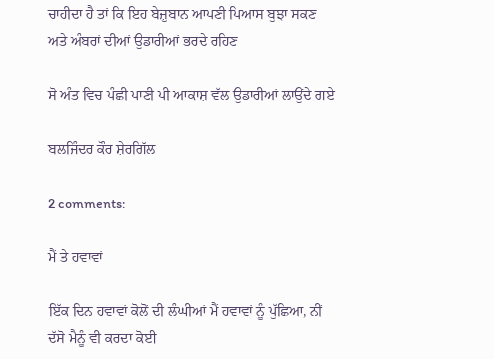ਚਾਹੀਦਾ ਹੈ ਤਾਂ ਕਿ ਇਹ ਬੇਜ਼ੁਬਾਨ ਆਪਣੀ ਪਿਆਸ ਬੁਝਾ ਸਕਣ ਅਤੇ ਅੰਬਰਾਂ ਦੀਆਂ ਉਡਾਰੀਆਂ ਭਰਦੇ ਰਹਿਣ

ਸੋ ਅੰਤ ਵਿਚ ਪੰਛੀ ਪਾਣੀ ਪੀ ਆਕਾਸ਼ ਵੱਲ ਉਡਾਰੀਆਂ ਲਾਉਂਦੇ ਗਏ

ਬਲਜਿੰਦਰ ਕੌਰ ਸ਼ੇਰਗਿੱਲ

2 comments:

ਮੈਂ ਤੇ ਹਵਾਵਾਂ

ਇੱਕ ਦਿਨ ਹਵਾਵਾਂ ਕੋਲੋਂ ਦੀ ਲੰਘੀਆਂ ਮੈਂ ਹਵਾਵਾਂ ਨੂੰ ਪੁੱਛਿਆ, ਨੀਂ ਦੱਸੋ ਮੈਨੂੰ ਵੀ ਕਰਦਾ ਕੋਈ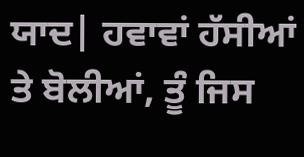ਯਾਦ| ਹਵਾਵਾਂ ਹੱਸੀਆਂ ਤੇ ਬੋਲੀਆਂ, ਤੂੰ ਜਿਸ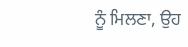ਨੂੰ ਮਿਲਣਾ, ਉਹ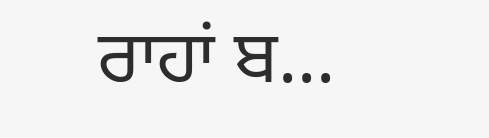ਰਾਹਾਂ ਬ...